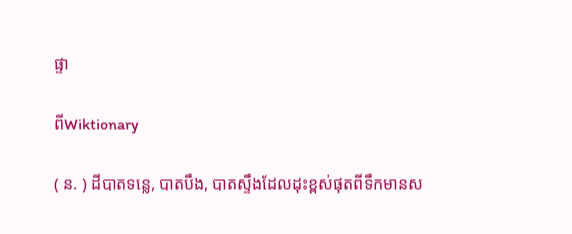ផ្ទា

ពីWiktionary

( ន. ) ដីបាតទន្លេ, បាតបឹង, បាតស្ទឹងដែលដុះខ្ពស់ផុតពីទឹកមានស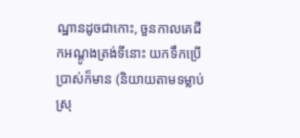ណ្ឋានដូចជាកោះ, ចួនកាលគេជីកអណ្ដូងត្រង់ទីនោះ យកទឹកប្រើប្រាស់ក៏មាន (និយាយតាមទម្លាប់ស្រុ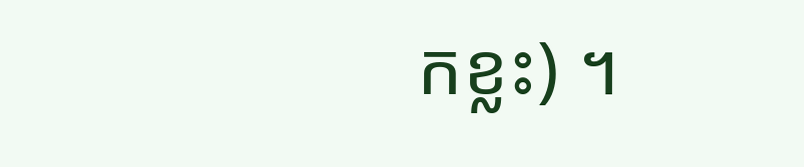កខ្លះ) ។